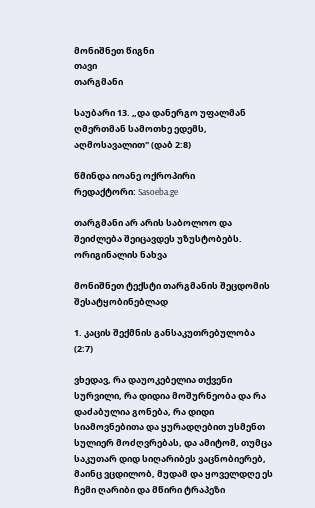მონიშნეთ წიგნი
თავი
თარგმანი

საუბარი 13. „და დანერგო უფალმან ღმერთმან სამოთხე ედემს, აღმოსავალით" (დაბ 2:8)

წმინდა იოანე ოქროპირი
რედაქტორი: Sasoeba.ge

თარგმანი არ არის საბოლოო და შეიძლება შეიცავდეს უზუსტობებს. ორიგინალის ნახვა

მონიშნეთ ტექსტი თარგმანის შეცდომის შესატყობინებლად

1. კაცის შექმნის განსაკუთრებულობა (2:7)

ვხედავ, რა დაუოკებელია თქვენი სურვილი, რა დიდია მოშურნეობა და რა დაძაბულია გონება, რა დიდი სიამოვნებითა და ყურადღებით უსმენთ სულიერ მოძღვრებას, და ამიტომ, თუმცა საკუთარ დიდ სიღარიბეს ვაცნობიერებ, მაინც ვცდილობ, მუდამ და ყოველდღე ეს ჩემი ღარიბი და მწირი ტრაპეზი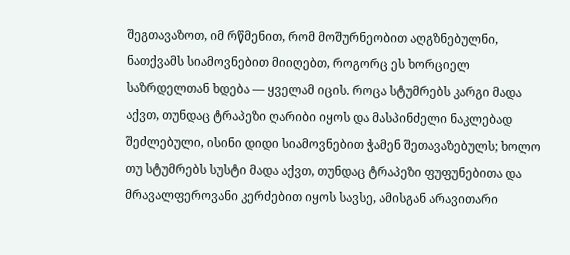შეგთავაზოთ, იმ რწმენით, რომ მოშურნეობით აღგზნებულნი, ნათქვამს სიამოვნებით მიიღებთ, როგორც ეს ხორციელ საზრდელთან ხდება — ყველამ იცის. როცა სტუმრებს კარგი მადა აქვთ, თუნდაც ტრაპეზი ღარიბი იყოს და მასპინძელი ნაკლებად შეძლებული, ისინი დიდი სიამოვნებით ჭამენ შეთავაზებულს; ხოლო თუ სტუმრებს სუსტი მადა აქვთ, თუნდაც ტრაპეზი ფუფუნებითა და მრავალფეროვანი კერძებით იყოს სავსე, ამისგან არავითარი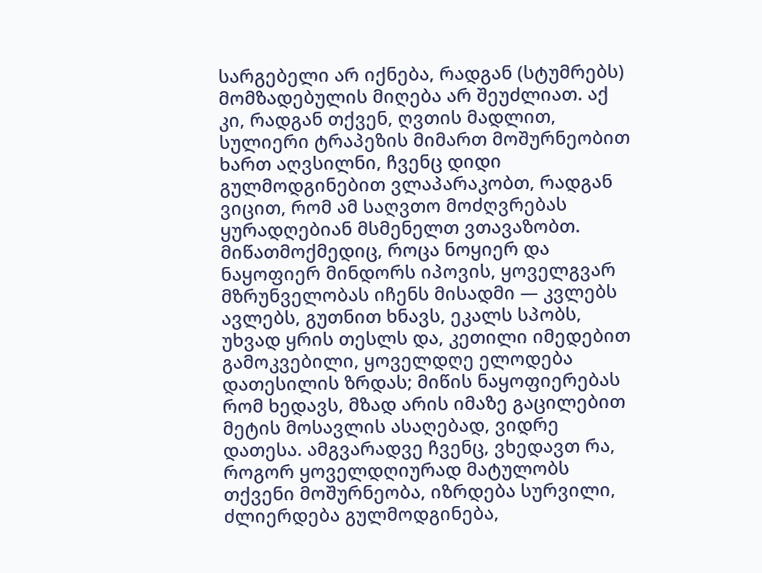სარგებელი არ იქნება, რადგან (სტუმრებს) მომზადებულის მიღება არ შეუძლიათ. აქ კი, რადგან თქვენ, ღვთის მადლით, სულიერი ტრაპეზის მიმართ მოშურნეობით ხართ აღვსილნი, ჩვენც დიდი გულმოდგინებით ვლაპარაკობთ, რადგან ვიცით, რომ ამ საღვთო მოძღვრებას ყურადღებიან მსმენელთ ვთავაზობთ. მიწათმოქმედიც, როცა ნოყიერ და ნაყოფიერ მინდორს იპოვის, ყოველგვარ მზრუნველობას იჩენს მისადმი — კვლებს ავლებს, გუთნით ხნავს, ეკალს სპობს, უხვად ყრის თესლს და, კეთილი იმედებით გამოკვებილი, ყოველდღე ელოდება დათესილის ზრდას; მიწის ნაყოფიერებას რომ ხედავს, მზად არის იმაზე გაცილებით მეტის მოსავლის ასაღებად, ვიდრე დათესა. ამგვარადვე ჩვენც, ვხედავთ რა, როგორ ყოველდღიურად მატულობს თქვენი მოშურნეობა, იზრდება სურვილი, ძლიერდება გულმოდგინება,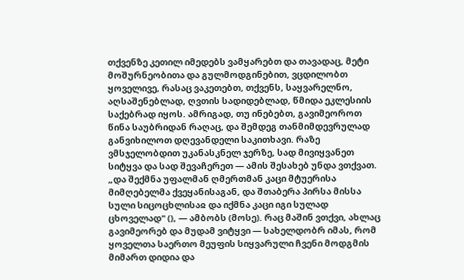თქვენზე კეთილ იმედებს ვამყარებთ და თავადაც, მეტი მოშურნეობითა და გულმოდგინებით, ვცდილობთ ყოველივე, რასაც ვაკეთებთ, თქვენს, საყვარელნო, აღსაშენებლად, ღვთის სადიდებლად, წმიდა ეკლესიის საქებრად იყოს. ამრიგად, თუ ინებებთ, გავიმეოროთ წინა საუბრიდან რაღაც, და შემდეგ თანმიმდევრულად განვიხილოთ დღევანდელი საკითხავი. რაზე ვმსჯელობდით უკანასკნელ ჯერზე, სად მივიყვანეთ სიტყვა და სად შევაჩერეთ — ამის შესახებ უნდა ვთქვათ. „და შექმნა უფალმან ღმერთმან კაცი მტუერისა მიმღებელმა ქვეყანისაგან, და შთაბერა პირსა მისსა სული სიცოცხლისაჲ და იქმნა კაცი იგი სულად ცხოველად" (), — ამბობს (მოსე). რაც მაშინ ვთქვი, ახლაც გავიმეორებ და მუდამ ვიტყვი — სახელდობრ იმას, რომ ყოველთა საერთო მეუფის სიყვარული ჩვენი მოდგმის მიმართ დიდია და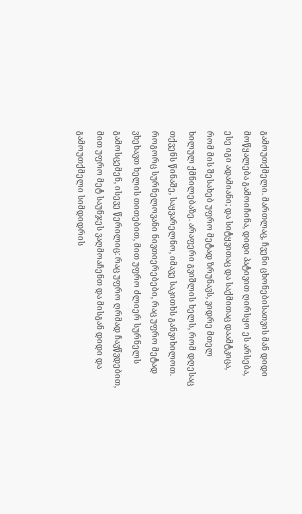გამოუთქმელი. მართლაც, ჩვენი ცხონებისათვის მან დიდი მოწყალება გამოიჩინა, დიდი პატივით ღირსყო ეს არსება, ესე იგი ადამიანი; და სიტყვითაც და საქმითაც დაამტკიცა, რომ მის შესახებ უფრო მეტად ზრუნავს, ვიდრე მთელ ხილულ ქმნილებაზე. არაფერი გვიშლის ხელს, რომ დღესაც თქვენს წინაშე, საყვარელნო, იმავე საკითხს განვიხილოთ. როგორც სურნელოვანი ნივთიერებები, რაც უფრო მეტად ვხეხავთ ხელის თითებით, მით უფრო ძლიერ სურნელს გამოსცემენ, ისევე წერილიც: რაც უფრო ღრმად ჩავწვდებით, მით უფრო მეტ საუნჯეს ვაღმოაჩენთ და მისგან დიდი და გამოუთქმელი სიმდიდრის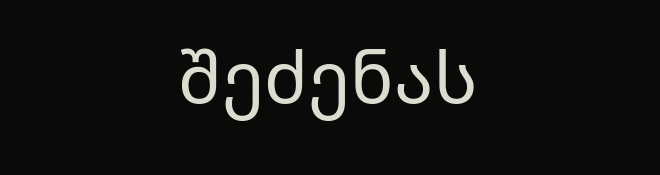შეძენას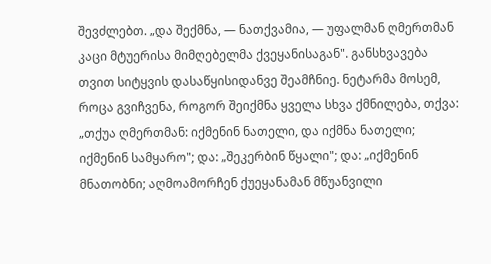შევძლებთ. „და შექმნა, — ნათქვამია, — უფალმან ღმერთმან კაცი მტუერისა მიმღებელმა ქვეყანისაგან". განსხვავება თვით სიტყვის დასაწყისიდანვე შეამჩნიე. ნეტარმა მოსემ, როცა გვიჩვენა, როგორ შეიქმნა ყველა სხვა ქმნილება, თქვა: „თქუა ღმერთმან: იქმენინ ნათელი, და იქმნა ნათელი; იქმენინ სამყარო"; და: „შეკერბინ წყალი"; და: „იქმენინ მნათობნი; აღმოამორჩენ ქუეყანამან მწუანვილი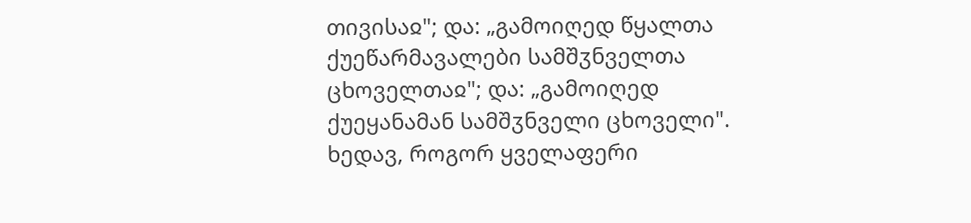თივისაჲ"; და: „გამოიღედ წყალთა ქუეწარმავალები სამშჳნველთა ცხოველთაჲ"; და: „გამოიღედ ქუეყანამან სამშჳნველი ცხოველი". ხედავ, როგორ ყველაფერი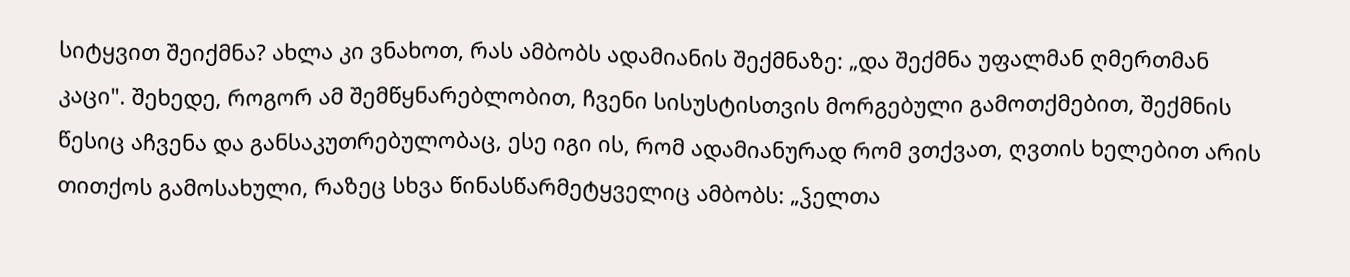სიტყვით შეიქმნა? ახლა კი ვნახოთ, რას ამბობს ადამიანის შექმნაზე: „და შექმნა უფალმან ღმერთმან კაცი". შეხედე, როგორ ამ შემწყნარებლობით, ჩვენი სისუსტისთვის მორგებული გამოთქმებით, შექმნის წესიც აჩვენა და განსაკუთრებულობაც, ესე იგი ის, რომ ადამიანურად რომ ვთქვათ, ღვთის ხელებით არის თითქოს გამოსახული, რაზეც სხვა წინასწარმეტყველიც ამბობს: „ჴელთა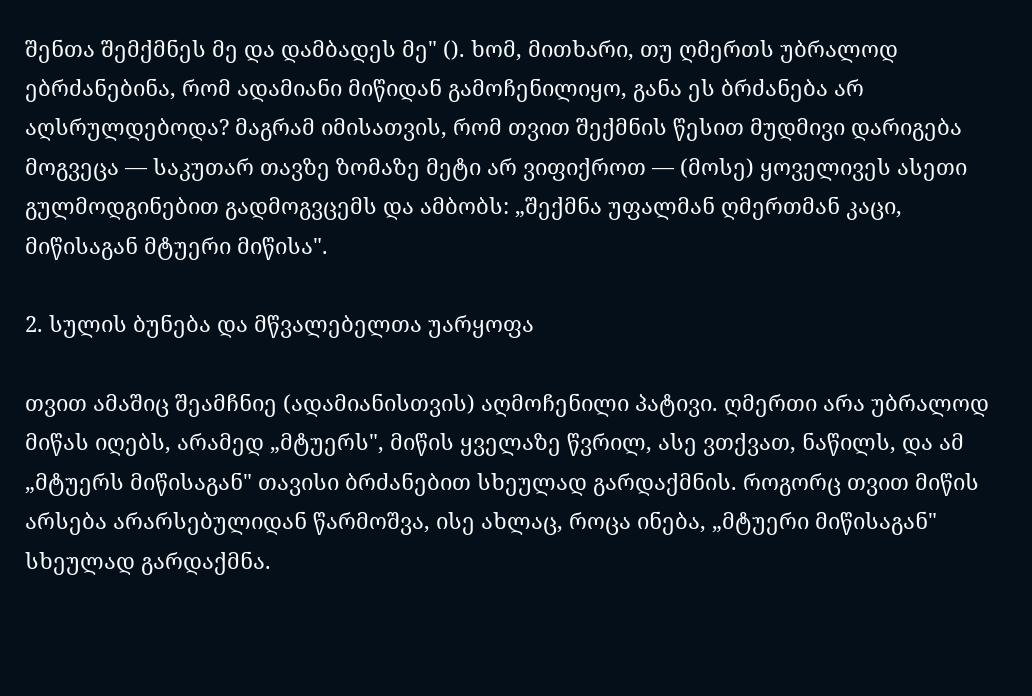შენთა შემქმნეს მე და დამბადეს მე" (). ხომ, მითხარი, თუ ღმერთს უბრალოდ ებრძანებინა, რომ ადამიანი მიწიდან გამოჩენილიყო, განა ეს ბრძანება არ აღსრულდებოდა? მაგრამ იმისათვის, რომ თვით შექმნის წესით მუდმივი დარიგება მოგვეცა — საკუთარ თავზე ზომაზე მეტი არ ვიფიქროთ — (მოსე) ყოველივეს ასეთი გულმოდგინებით გადმოგვცემს და ამბობს: „შექმნა უფალმან ღმერთმან კაცი, მიწისაგან მტუერი მიწისა".

2. სულის ბუნება და მწვალებელთა უარყოფა

თვით ამაშიც შეამჩნიე (ადამიანისთვის) აღმოჩენილი პატივი. ღმერთი არა უბრალოდ მიწას იღებს, არამედ „მტუერს", მიწის ყველაზე წვრილ, ასე ვთქვათ, ნაწილს, და ამ „მტუერს მიწისაგან" თავისი ბრძანებით სხეულად გარდაქმნის. როგორც თვით მიწის არსება არარსებულიდან წარმოშვა, ისე ახლაც, როცა ინება, „მტუერი მიწისაგან" სხეულად გარდაქმნა.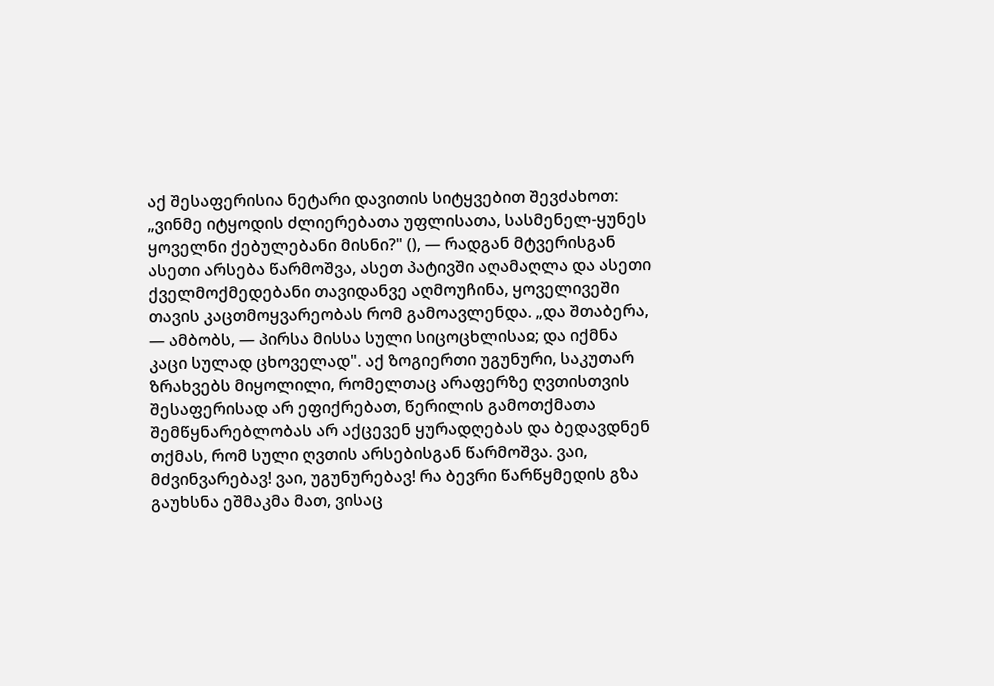აქ შესაფერისია ნეტარი დავითის სიტყვებით შევძახოთ: „ვინმე იტყოდის ძლიერებათა უფლისათა, სასმენელ-ყუნეს ყოველნი ქებულებანი მისნი?" (), — რადგან მტვერისგან ასეთი არსება წარმოშვა, ასეთ პატივში აღამაღლა და ასეთი ქველმოქმედებანი თავიდანვე აღმოუჩინა, ყოველივეში თავის კაცთმოყვარეობას რომ გამოავლენდა. „და შთაბერა, — ამბობს, — პირსა მისსა სული სიცოცხლისაჲ; და იქმნა კაცი სულად ცხოველად". აქ ზოგიერთი უგუნური, საკუთარ ზრახვებს მიყოლილი, რომელთაც არაფერზე ღვთისთვის შესაფერისად არ ეფიქრებათ, წერილის გამოთქმათა შემწყნარებლობას არ აქცევენ ყურადღებას და ბედავდნენ თქმას, რომ სული ღვთის არსებისგან წარმოშვა. ვაი, მძვინვარებავ! ვაი, უგუნურებავ! რა ბევრი წარწყმედის გზა გაუხსნა ეშმაკმა მათ, ვისაც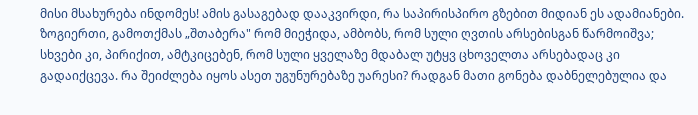მისი მსახურება ინდომეს! ამის გასაგებად დააკვირდი, რა საპირისპირო გზებით მიდიან ეს ადამიანები. ზოგიერთი, გამოთქმას „შთაბერა" რომ მიეჭიდა, ამბობს, რომ სული ღვთის არსებისგან წარმოიშვა; სხვები კი, პირიქით, ამტკიცებენ, რომ სული ყველაზე მდაბალ უტყვ ცხოველთა არსებადაც კი გადაიქცევა. რა შეიძლება იყოს ასეთ უგუნურებაზე უარესი? რადგან მათი გონება დაბნელებულია და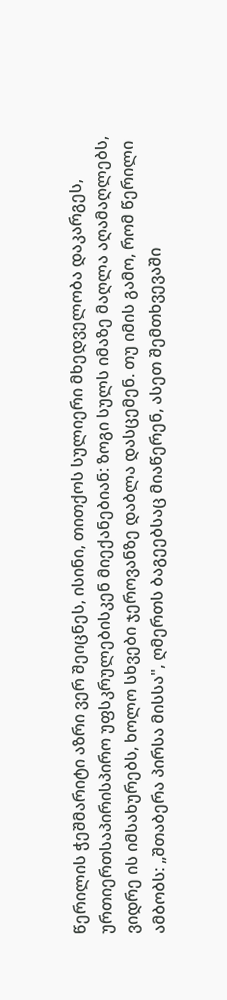წერილის ჭეშმარიტი აზრი ვერ შეიცნეს, ისინი, თითქოს სულიერი მხედველობა დაკარგეს, ურთიერთსაპირისპირო უფსკრულებისკენ მიექანებიან: ზოგი სულს იმაზე მაღლა აღამაღლებს, ვიდრე ის იმსახურებს, ხოლო სხვები ჯეროვანზე დაბლა დასცემენ. თუ იმის გამო, რომ წერილი ამბობს: „შთაბერა პირსა მისსა", ღმერთს ბაგეებსაც მიაწერენ, ასეთ შემთხვევაში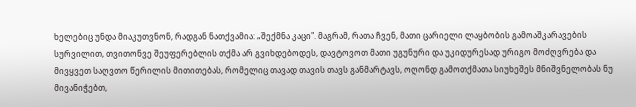ხელებიც უნდა მიაკუთვნონ, რადგან ნათქვამია: „შექმნა კაცი". მაგრამ, რათა ჩვენ, მათი ცარიელი ლაყბობის გამოაშკარავების სურვილით, თვითონვე შეუფერებლის თქმა არ გვიხდებოდეს, დავტოვოთ მათი უგუნური და უკიდურესად ურიგო მოძღვრება და მივყვეთ საღვთო წერილის მითითებას, რომელიც თავად თავის თავს განმარტავს, ოღონდ გამოთქმათა სიუხეშეს მნიშვნელობას ნუ მივანიჭებთ,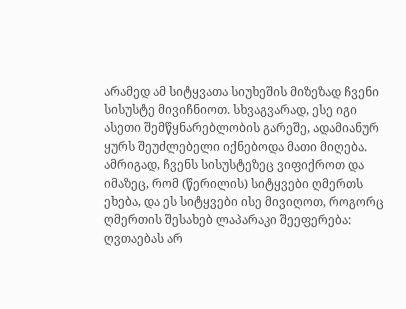არამედ ამ სიტყვათა სიუხეშის მიზეზად ჩვენი სისუსტე მივიჩნიოთ. სხვაგვარად, ესე იგი ასეთი შემწყნარებლობის გარეშე, ადამიანურ ყურს შეუძლებელი იქნებოდა მათი მიღება. ამრიგად, ჩვენს სისუსტეზეც ვიფიქროთ და იმაზეც, რომ (წერილის) სიტყვები ღმერთს ეხება, და ეს სიტყვები ისე მივიღოთ, როგორც ღმერთის შესახებ ლაპარაკი შეეფერება: ღვთაებას არ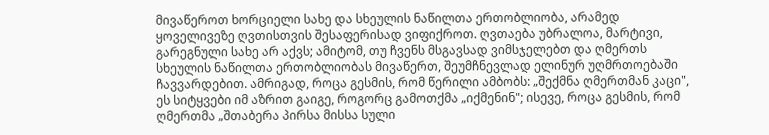მივაწეროთ ხორციელი სახე და სხეულის ნაწილთა ერთობლიობა, არამედ ყოველივეზე ღვთისთვის შესაფერისად ვიფიქროთ. ღვთაება უბრალოა, მარტივი, გარეგნული სახე არ აქვს; ამიტომ, თუ ჩვენს მსგავსად ვიმსჯელებთ და ღმერთს სხეულის ნაწილთა ერთობლიობას მივაწერთ, შეუმჩნევლად ელინურ უღმრთოებაში ჩავვარდებით. ამრიგად, როცა გესმის, რომ წერილი ამბობს: „შექმნა ღმერთმან კაცი", ეს სიტყვები იმ აზრით გაიგე, როგორც გამოთქმა „იქმენინ"; ისევე, როცა გესმის, რომ ღმერთმა „შთაბერა პირსა მისსა სული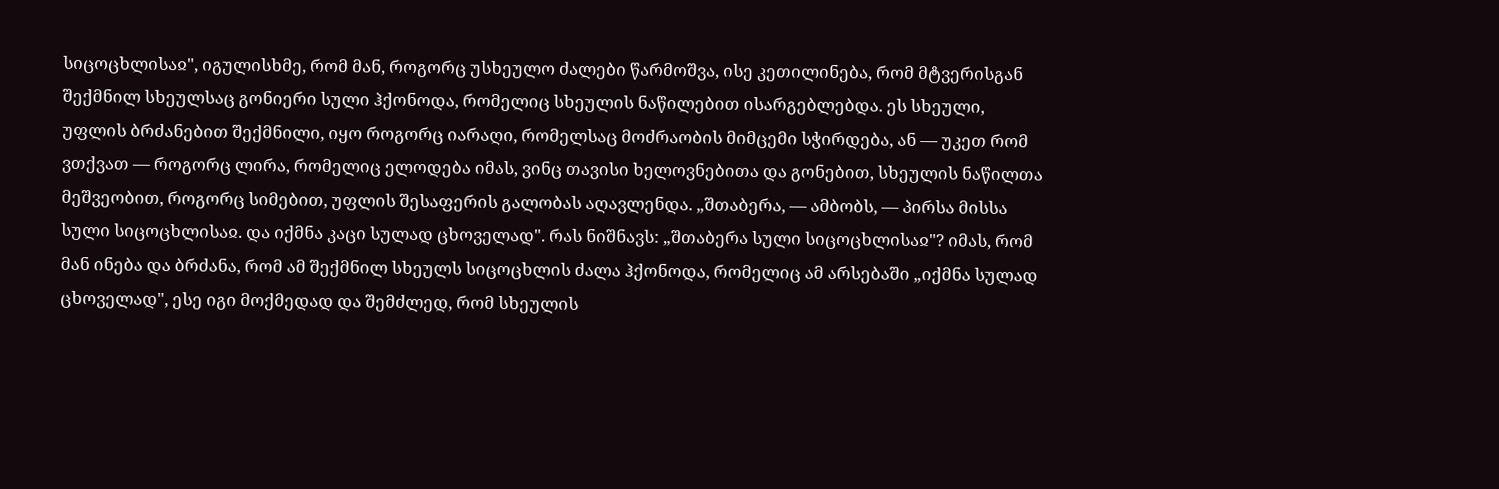სიცოცხლისაჲ", იგულისხმე, რომ მან, როგორც უსხეულო ძალები წარმოშვა, ისე კეთილინება, რომ მტვერისგან შექმნილ სხეულსაც გონიერი სული ჰქონოდა, რომელიც სხეულის ნაწილებით ისარგებლებდა. ეს სხეული, უფლის ბრძანებით შექმნილი, იყო როგორც იარაღი, რომელსაც მოძრაობის მიმცემი სჭირდება, ან — უკეთ რომ ვთქვათ — როგორც ლირა, რომელიც ელოდება იმას, ვინც თავისი ხელოვნებითა და გონებით, სხეულის ნაწილთა მეშვეობით, როგორც სიმებით, უფლის შესაფერის გალობას აღავლენდა. „შთაბერა, — ამბობს, — პირსა მისსა სული სიცოცხლისაჲ. და იქმნა კაცი სულად ცხოველად". რას ნიშნავს: „შთაბერა სული სიცოცხლისაჲ"? იმას, რომ მან ინება და ბრძანა, რომ ამ შექმნილ სხეულს სიცოცხლის ძალა ჰქონოდა, რომელიც ამ არსებაში „იქმნა სულად ცხოველად", ესე იგი მოქმედად და შემძლედ, რომ სხეულის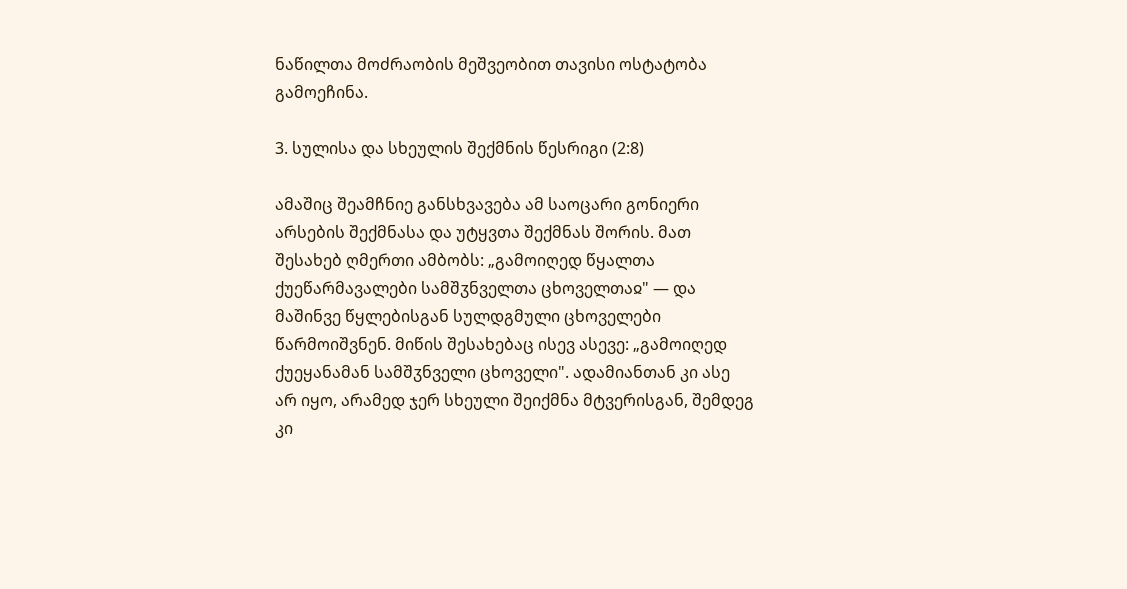ნაწილთა მოძრაობის მეშვეობით თავისი ოსტატობა გამოეჩინა.

3. სულისა და სხეულის შექმნის წესრიგი (2:8)

ამაშიც შეამჩნიე განსხვავება ამ საოცარი გონიერი არსების შექმნასა და უტყვთა შექმნას შორის. მათ შესახებ ღმერთი ამბობს: „გამოიღედ წყალთა ქუეწარმავალები სამშჳნველთა ცხოველთაჲ" — და მაშინვე წყლებისგან სულდგმული ცხოველები წარმოიშვნენ. მიწის შესახებაც ისევ ასევე: „გამოიღედ ქუეყანამან სამშჳნველი ცხოველი". ადამიანთან კი ასე არ იყო, არამედ ჯერ სხეული შეიქმნა მტვერისგან, შემდეგ კი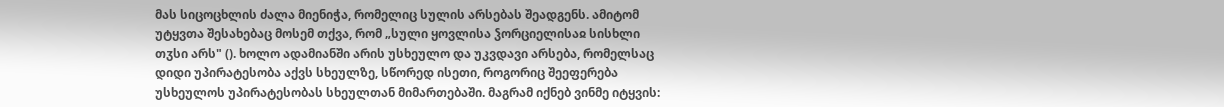მას სიცოცხლის ძალა მიენიჭა, რომელიც სულის არსებას შეადგენს. ამიტომ უტყვთა შესახებაც მოსემ თქვა, რომ „სული ყოვლისა ჴორციელისაჲ სისხლი თჳსი არს" (). ხოლო ადამიანში არის უსხეულო და უკვდავი არსება, რომელსაც დიდი უპირატესობა აქვს სხეულზე, სწორედ ისეთი, როგორიც შეეფერება უსხეულოს უპირატესობას სხეულთან მიმართებაში. მაგრამ იქნებ ვინმე იტყვის: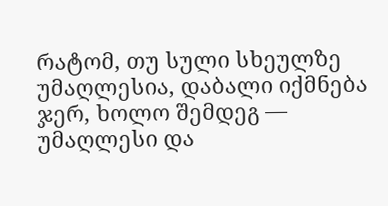რატომ, თუ სული სხეულზე უმაღლესია, დაბალი იქმნება ჯერ, ხოლო შემდეგ — უმაღლესი და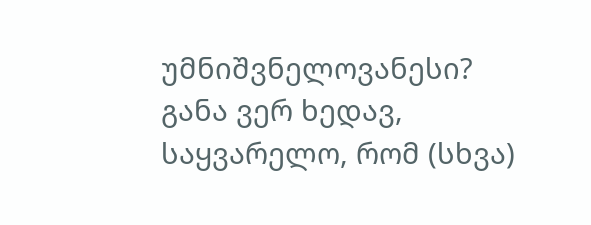უმნიშვნელოვანესი? განა ვერ ხედავ, საყვარელო, რომ (სხვა)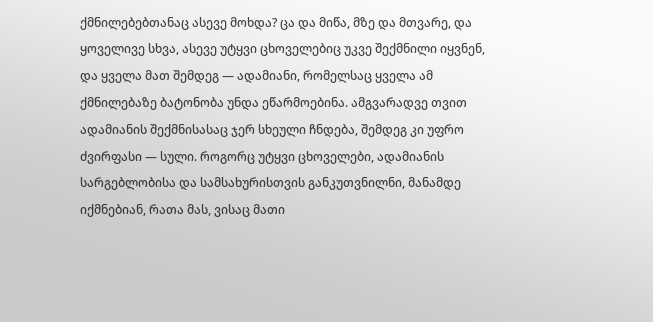ქმნილებებთანაც ასევე მოხდა? ცა და მიწა, მზე და მთვარე, და ყოველივე სხვა, ასევე უტყვი ცხოველებიც უკვე შექმნილი იყვნენ, და ყველა მათ შემდეგ — ადამიანი, რომელსაც ყველა ამ ქმნილებაზე ბატონობა უნდა ეწარმოებინა. ამგვარადვე თვით ადამიანის შექმნისასაც ჯერ სხეული ჩნდება, შემდეგ კი უფრო ძვირფასი — სული. როგორც უტყვი ცხოველები, ადამიანის სარგებლობისა და სამსახურისთვის განკუთვნილნი, მანამდე იქმნებიან, რათა მას, ვისაც მათი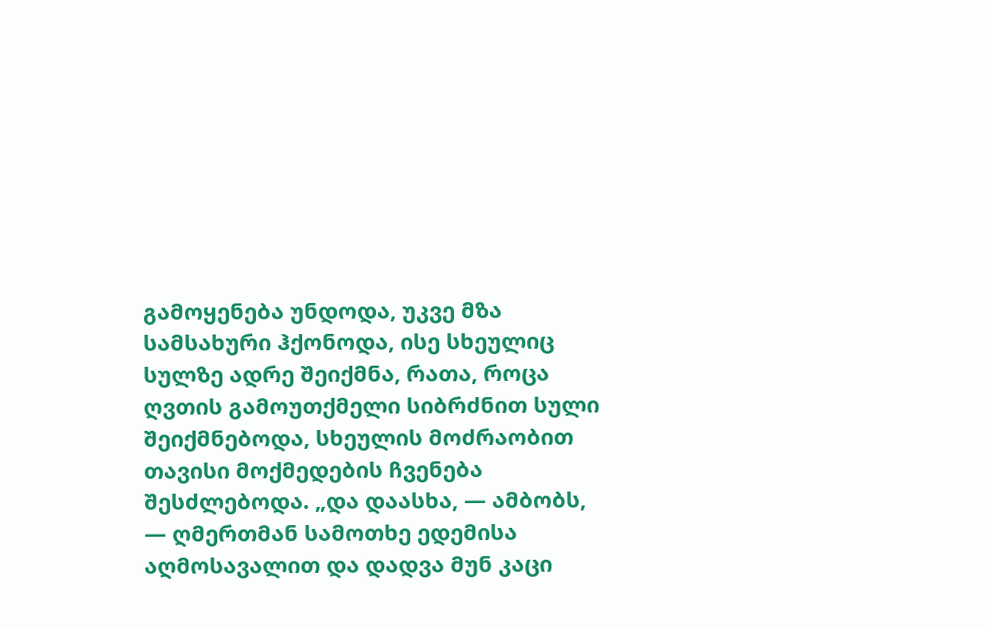გამოყენება უნდოდა, უკვე მზა სამსახური ჰქონოდა, ისე სხეულიც სულზე ადრე შეიქმნა, რათა, როცა ღვთის გამოუთქმელი სიბრძნით სული შეიქმნებოდა, სხეულის მოძრაობით თავისი მოქმედების ჩვენება შესძლებოდა. „და დაასხა, — ამბობს, — ღმერთმან სამოთხე ედემისა აღმოსავალით და დადვა მუნ კაცი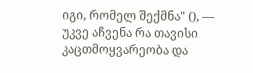იგი, რომელ შექმნა" (), — უკვე აჩვენა რა თავისი კაცთმოყვარეობა და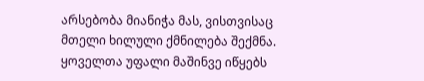არსებობა მიანიჭა მას, ვისთვისაც მთელი ხილული ქმნილება შექმნა. ყოველთა უფალი მაშინვე იწყებს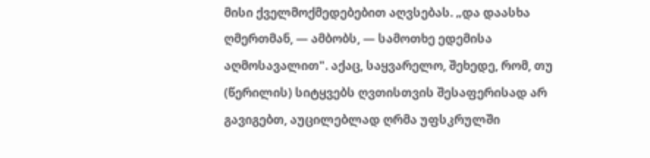მისი ქველმოქმედებებით აღვსებას. „და დაასხა ღმერთმან, — ამბობს, — სამოთხე ედემისა აღმოსავალით". აქაც, საყვარელო, შეხედე, რომ, თუ (წერილის) სიტყვებს ღვთისთვის შესაფერისად არ გავიგებთ, აუცილებლად ღრმა უფსკრულში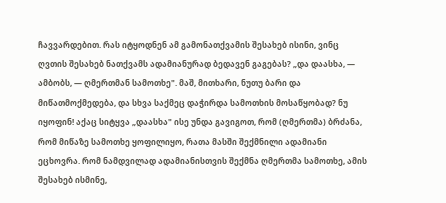ჩავვარდებით. რას იტყოდნენ ამ გამონათქვამის შესახებ ისინი, ვინც ღვთის შესახებ ნათქვამს ადამიანურად ბედავენ გაგებას? „და დაასხა, — ამბობს, — ღმერთმან სამოთხე". მაშ, მითხარი, ნუთუ ბარი და მიწათმოქმედება, და სხვა საქმეც დაჭირდა სამოთხის მოსაწყობად? ნუ იყოფინ! აქაც სიტყვა „დაასხა" ისე უნდა გავიგოთ, რომ (ღმერთმა) ბრძანა, რომ მიწაზე სამოთხე ყოფილიყო, რათა მასში შექმნილი ადამიანი ეცხოვრა. რომ ნამდვილად ადამიანისთვის შექმნა ღმერთმა სამოთხე, ამის შესახებ ისმინე,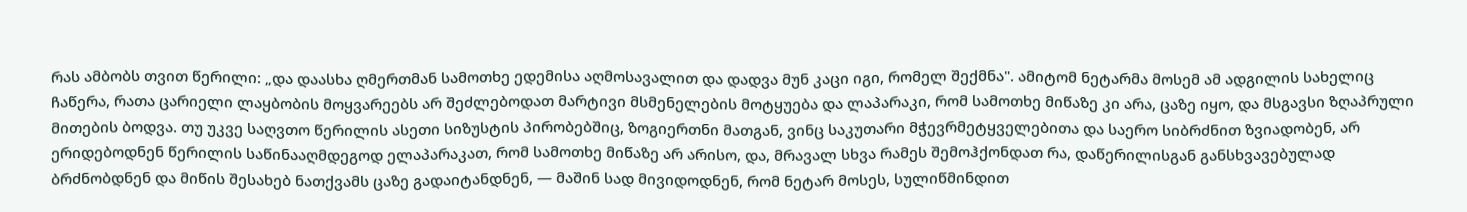რას ამბობს თვით წერილი: „და დაასხა ღმერთმან სამოთხე ედემისა აღმოსავალით და დადვა მუნ კაცი იგი, რომელ შექმნა". ამიტომ ნეტარმა მოსემ ამ ადგილის სახელიც ჩაწერა, რათა ცარიელი ლაყბობის მოყვარეებს არ შეძლებოდათ მარტივი მსმენელების მოტყუება და ლაპარაკი, რომ სამოთხე მიწაზე კი არა, ცაზე იყო, და მსგავსი ზღაპრული მითების ბოდვა. თუ უკვე საღვთო წერილის ასეთი სიზუსტის პირობებშიც, ზოგიერთნი მათგან, ვინც საკუთარი მჭევრმეტყველებითა და საერო სიბრძნით ზვიადობენ, არ ერიდებოდნენ წერილის საწინააღმდეგოდ ელაპარაკათ, რომ სამოთხე მიწაზე არ არისო, და, მრავალ სხვა რამეს შემოჰქონდათ რა, დაწერილისგან განსხვავებულად ბრძნობდნენ და მიწის შესახებ ნათქვამს ცაზე გადაიტანდნენ, — მაშინ სად მივიდოდნენ, რომ ნეტარ მოსეს, სულიწმინდით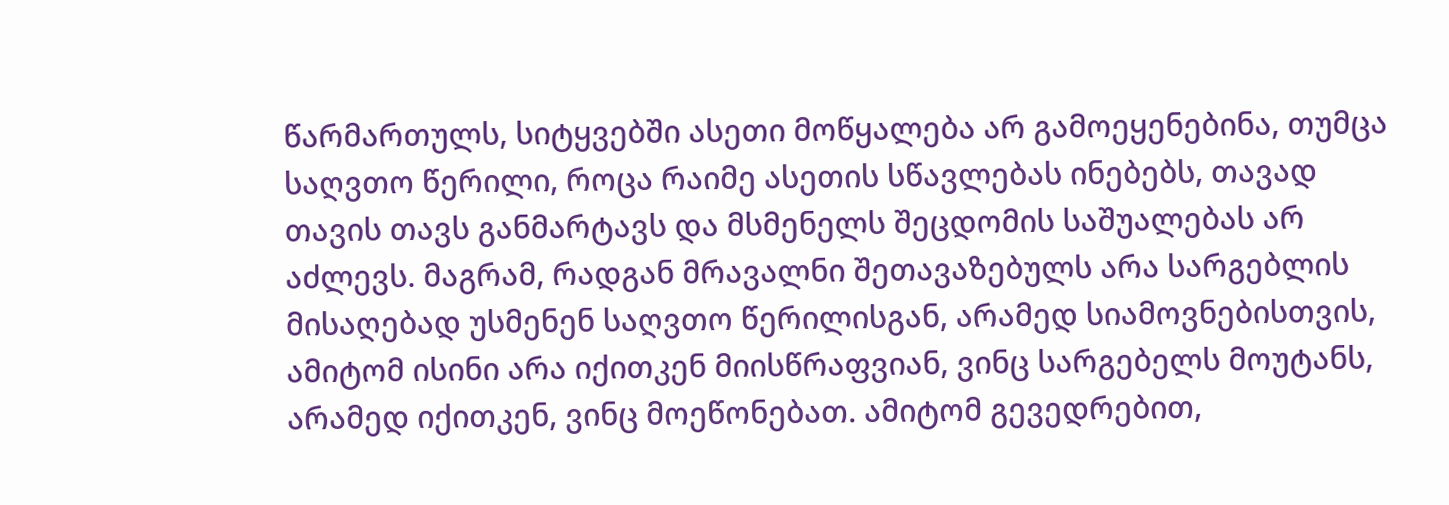წარმართულს, სიტყვებში ასეთი მოწყალება არ გამოეყენებინა, თუმცა საღვთო წერილი, როცა რაიმე ასეთის სწავლებას ინებებს, თავად თავის თავს განმარტავს და მსმენელს შეცდომის საშუალებას არ აძლევს. მაგრამ, რადგან მრავალნი შეთავაზებულს არა სარგებლის მისაღებად უსმენენ საღვთო წერილისგან, არამედ სიამოვნებისთვის, ამიტომ ისინი არა იქითკენ მიისწრაფვიან, ვინც სარგებელს მოუტანს, არამედ იქითკენ, ვინც მოეწონებათ. ამიტომ გევედრებით,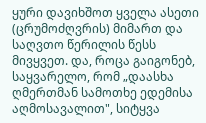ყური დავიხშოთ ყველა ასეთი (ცრუმოძღვრის) მიმართ და საღვთო წერილის წესს მივყვეთ. და, როცა გაიგონებ, საყვარელო, რომ „დაასხა ღმერთმან სამოთხე ედემისა აღმოსავალით", სიტყვა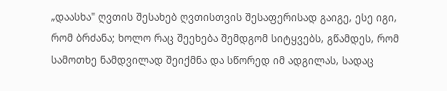„დაასხა" ღვთის შესახებ ღვთისთვის შესაფერისად გაიგე, ესე იგი, რომ ბრძანა; ხოლო რაც შეეხება შემდგომ სიტყვებს, გწამდეს, რომ სამოთხე ნამდვილად შეიქმნა და სწორედ იმ ადგილას, სადაც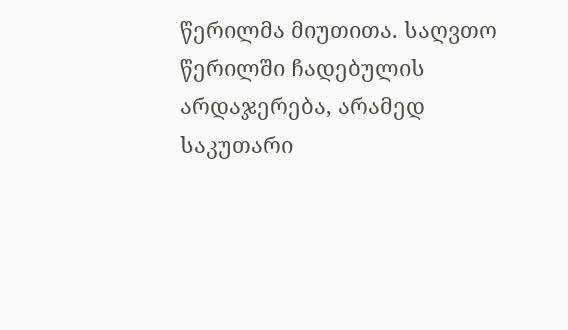წერილმა მიუთითა. საღვთო წერილში ჩადებულის არდაჯერება, არამედ საკუთარი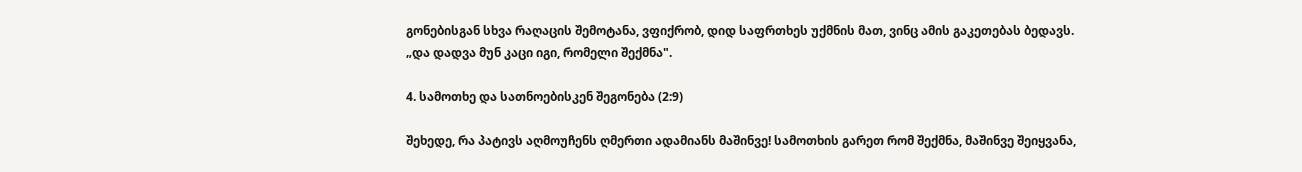გონებისგან სხვა რაღაცის შემოტანა, ვფიქრობ, დიდ საფრთხეს უქმნის მათ, ვინც ამის გაკეთებას ბედავს. „და დადვა მუნ კაცი იგი, რომელი შექმნა".

4. სამოთხე და სათნოებისკენ შეგონება (2:9)

შეხედე, რა პატივს აღმოუჩენს ღმერთი ადამიანს მაშინვე! სამოთხის გარეთ რომ შექმნა, მაშინვე შეიყვანა,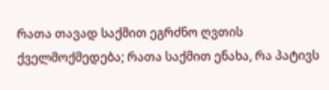რათა თავად საქმით ეგრძნო ღვთის ქველმოქმედება; რათა საქმით ენახა, რა პატივს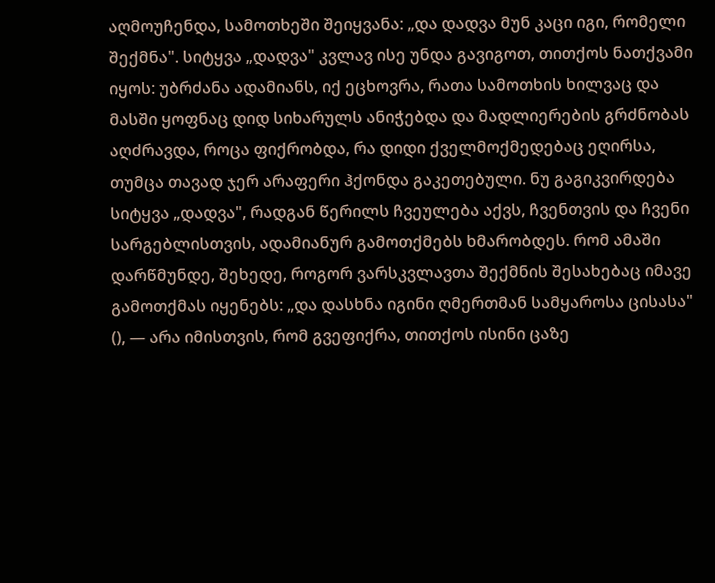აღმოუჩენდა, სამოთხეში შეიყვანა: „და დადვა მუნ კაცი იგი, რომელი შექმნა". სიტყვა „დადვა" კვლავ ისე უნდა გავიგოთ, თითქოს ნათქვამი იყოს: უბრძანა ადამიანს, იქ ეცხოვრა, რათა სამოთხის ხილვაც და მასში ყოფნაც დიდ სიხარულს ანიჭებდა და მადლიერების გრძნობას აღძრავდა, როცა ფიქრობდა, რა დიდი ქველმოქმედებაც ეღირსა, თუმცა თავად ჯერ არაფერი ჰქონდა გაკეთებული. ნუ გაგიკვირდება სიტყვა „დადვა", რადგან წერილს ჩვეულება აქვს, ჩვენთვის და ჩვენი სარგებლისთვის, ადამიანურ გამოთქმებს ხმარობდეს. რომ ამაში დარწმუნდე, შეხედე, როგორ ვარსკვლავთა შექმნის შესახებაც იმავე გამოთქმას იყენებს: „და დასხნა იგინი ღმერთმან სამყაროსა ცისასა" (), — არა იმისთვის, რომ გვეფიქრა, თითქოს ისინი ცაზე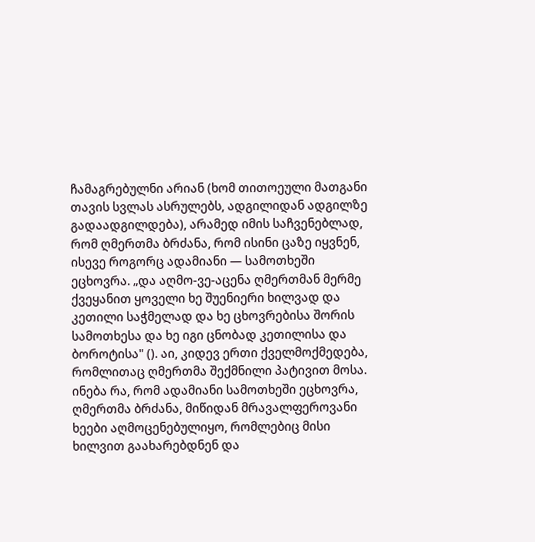ჩამაგრებულნი არიან (ხომ თითოეული მათგანი თავის სვლას ასრულებს, ადგილიდან ადგილზე გადაადგილდება), არამედ იმის საჩვენებლად, რომ ღმერთმა ბრძანა, რომ ისინი ცაზე იყვნენ, ისევე როგორც ადამიანი — სამოთხეში ეცხოვრა. „და აღმო-ვე-აცენა ღმერთმან მერმე ქვეყანით ყოველი ხე შუენიერი ხილვად და კეთილი საჭმელად და ხე ცხოვრებისა შორის სამოთხესა და ხე იგი ცნობად კეთილისა და ბოროტისა" (). აი, კიდევ ერთი ქველმოქმედება, რომლითაც ღმერთმა შექმნილი პატივით მოსა. ინება რა, რომ ადამიანი სამოთხეში ეცხოვრა, ღმერთმა ბრძანა, მიწიდან მრავალფეროვანი ხეები აღმოცენებულიყო, რომლებიც მისი ხილვით გაახარებდნენ და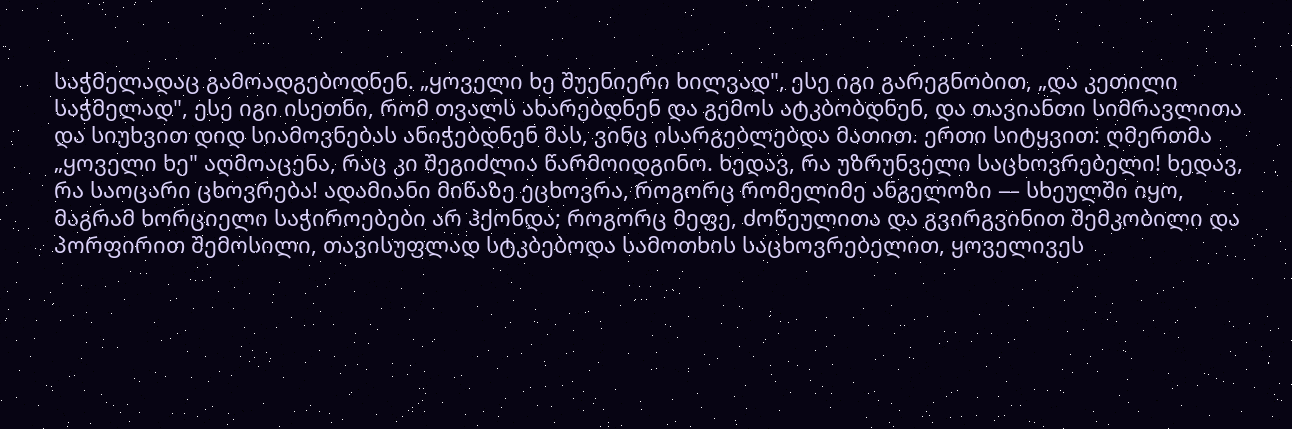საჭმელადაც გამოადგებოდნენ. „ყოველი ხე შუენიერი ხილვად", ესე იგი გარეგნობით, „და კეთილი საჭმელად", ესე იგი ისეთნი, რომ თვალს ახარებდნენ და გემოს ატკბობდნენ, და თავიანთი სიმრავლითა და სიუხვით დიდ სიამოვნებას ანიჭებდნენ მას, ვინც ისარგებლებდა მათით. ერთი სიტყვით: ღმერთმა „ყოველი ხე" აღმოაცენა, რაც კი შეგიძლია წარმოიდგინო. ხედავ, რა უზრუნველი საცხოვრებელი! ხედავ, რა საოცარი ცხოვრება! ადამიანი მიწაზე ეცხოვრა, როგორც რომელიმე ანგელოზი — სხეულში იყო, მაგრამ ხორციელი საჭიროებები არ ჰქონდა; როგორც მეფე, ძოწეულითა და გვირგვინით შემკობილი და პორფირით შემოსილი, თავისუფლად სტკბებოდა სამოთხის საცხოვრებელით, ყოველივეს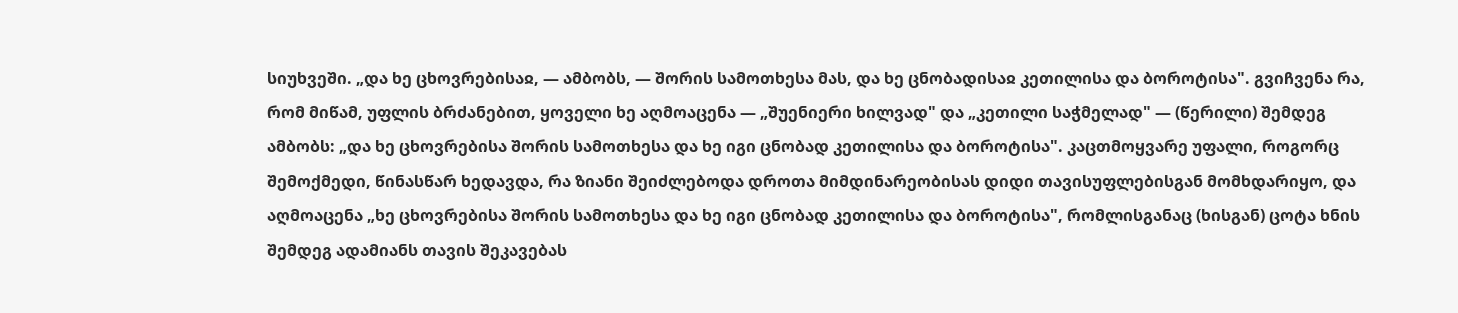სიუხვეში. „და ხე ცხოვრებისაჲ, — ამბობს, — შორის სამოთხესა მას, და ხე ცნობადისაჲ კეთილისა და ბოროტისა". გვიჩვენა რა, რომ მიწამ, უფლის ბრძანებით, ყოველი ხე აღმოაცენა — „შუენიერი ხილვად" და „კეთილი საჭმელად" — (წერილი) შემდეგ ამბობს: „და ხე ცხოვრებისა შორის სამოთხესა და ხე იგი ცნობად კეთილისა და ბოროტისა". კაცთმოყვარე უფალი, როგორც შემოქმედი, წინასწარ ხედავდა, რა ზიანი შეიძლებოდა დროთა მიმდინარეობისას დიდი თავისუფლებისგან მომხდარიყო, და აღმოაცენა „ხე ცხოვრებისა შორის სამოთხესა და ხე იგი ცნობად კეთილისა და ბოროტისა", რომლისგანაც (ხისგან) ცოტა ხნის შემდეგ ადამიანს თავის შეკავებას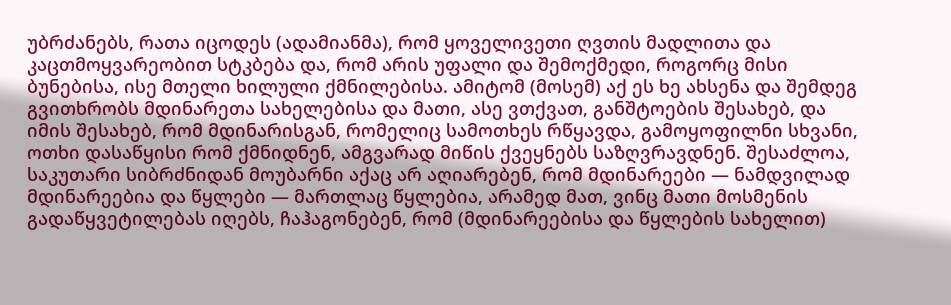უბრძანებს, რათა იცოდეს (ადამიანმა), რომ ყოველივეთი ღვთის მადლითა და კაცთმოყვარეობით სტკბება და, რომ არის უფალი და შემოქმედი, როგორც მისი ბუნებისა, ისე მთელი ხილული ქმნილებისა. ამიტომ (მოსემ) აქ ეს ხე ახსენა და შემდეგ გვითხრობს მდინარეთა სახელებისა და მათი, ასე ვთქვათ, განშტოების შესახებ, და იმის შესახებ, რომ მდინარისგან, რომელიც სამოთხეს რწყავდა, გამოყოფილნი სხვანი, ოთხი დასაწყისი რომ ქმნიდნენ, ამგვარად მიწის ქვეყნებს საზღვრავდნენ. შესაძლოა, საკუთარი სიბრძნიდან მოუბარნი აქაც არ აღიარებენ, რომ მდინარეები — ნამდვილად მდინარეებია და წყლები — მართლაც წყლებია, არამედ მათ, ვინც მათი მოსმენის გადაწყვეტილებას იღებს, ჩაჰაგონებენ, რომ (მდინარეებისა და წყლების სახელით)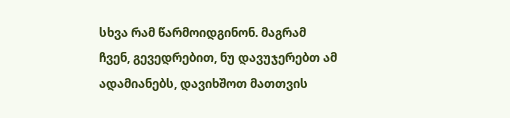სხვა რამ წარმოიდგინონ. მაგრამ ჩვენ, გევედრებით, ნუ დავუჯერებთ ამ ადამიანებს, დავიხშოთ მათთვის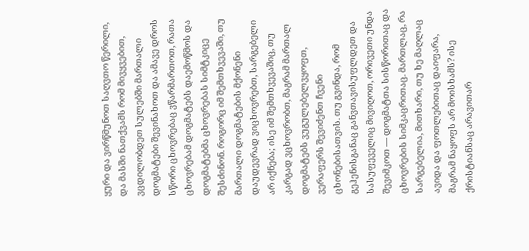ყური და ვირწმუნოთ საღვთო წერილი, და მასში ნათქვამს რომ მივყვებით, ვცდილობდეთ სულებში მართალი დოგმატები შევინახოთ და ამავე დროს სწორი ცხოვრებაც ვწარმართოთ, რათა ცხოვრებამ დოგმატებს დაემოწმოს და დოგმატებმა ცხოვრებას სიმტკიცე შესძინონ. როგორც იმ შემთხვევაში, თუ მართალი დოგმატების მქონენი დაუდევრად ვიცხოვრებთ, სარგებელი არ იქნება; ისე იმ შემთხვევაშიც, თუ კარგად ვცხოვრობთ, მაგრამ მართალ დოგმატებს ვუგულებელვყოფთ, ვერაფერს შევიძენთ ჩვენი ცხონებისათვის. თუ გვინდა, რომ გეჰენისგანაც განვთავისუფლდეთ და სასუფეველიც მივიღოთ, ორივეთი უნდა შევიმკოთ — დოგმატთა სისწორითაც და ცხოვრების სიმკაცრითაც. მართლაც, რა სარგებელია, მითხარი, თუ ხე მაღლაც ავიდა და ფოთლებითაც დაიფარა, მაგრამ ნაყოფს არ მოისხამს? ისე ქრისტიანსაც არავითარ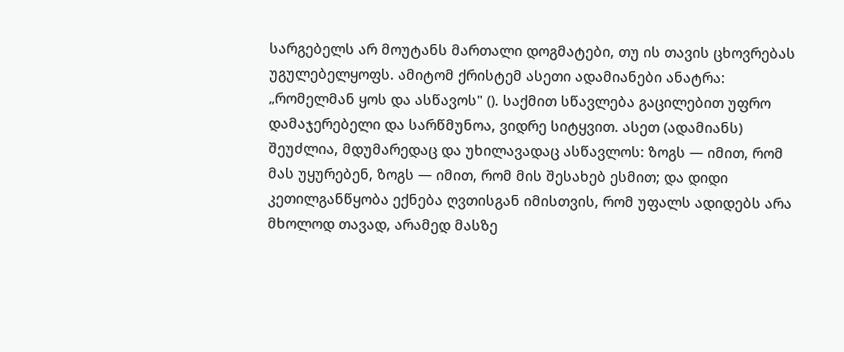სარგებელს არ მოუტანს მართალი დოგმატები, თუ ის თავის ცხოვრებას უგულებელყოფს. ამიტომ ქრისტემ ასეთი ადამიანები ანატრა: „რომელმან ყოს და ასწავოს" (). საქმით სწავლება გაცილებით უფრო დამაჯერებელი და სარწმუნოა, ვიდრე სიტყვით. ასეთ (ადამიანს) შეუძლია, მდუმარედაც და უხილავადაც ასწავლოს: ზოგს — იმით, რომ მას უყურებენ, ზოგს — იმით, რომ მის შესახებ ესმით; და დიდი კეთილგანწყობა ექნება ღვთისგან იმისთვის, რომ უფალს ადიდებს არა მხოლოდ თავად, არამედ მასზე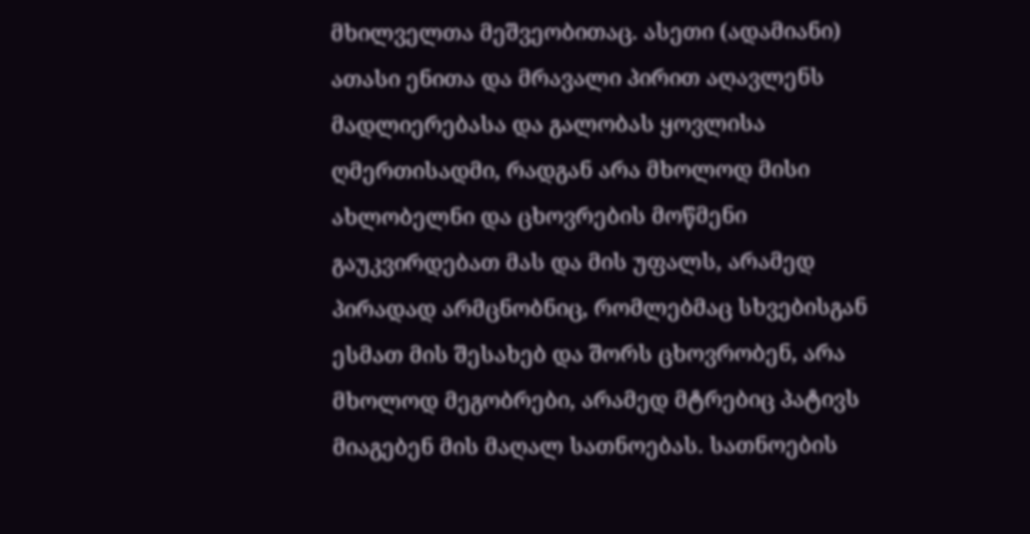მხილველთა მეშვეობითაც. ასეთი (ადამიანი) ათასი ენითა და მრავალი პირით აღავლენს მადლიერებასა და გალობას ყოვლისა ღმერთისადმი, რადგან არა მხოლოდ მისი ახლობელნი და ცხოვრების მოწმენი გაუკვირდებათ მას და მის უფალს, არამედ პირადად არმცნობნიც, რომლებმაც სხვებისგან ესმათ მის შესახებ და შორს ცხოვრობენ, არა მხოლოდ მეგობრები, არამედ მტრებიც პატივს მიაგებენ მის მაღალ სათნოებას. სათნოების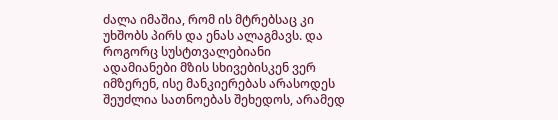ძალა იმაშია, რომ ის მტრებსაც კი უხშობს პირს და ენას ალაგმავს. და როგორც სუსტთვალებიანი ადამიანები მზის სხივებისკენ ვერ იმზერენ, ისე მანკიერებას არასოდეს შეუძლია სათნოებას შეხედოს, არამედ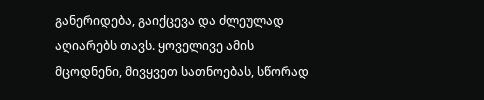განერიდება, გაიქცევა და ძლეულად აღიარებს თავს. ყოველივე ამის მცოდნენი, მივყვეთ სათნოებას, სწორად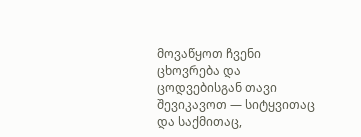მოვაწყოთ ჩვენი ცხოვრება და ცოდვებისგან თავი შევიკავოთ — სიტყვითაც და საქმითაც,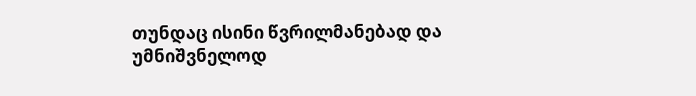თუნდაც ისინი წვრილმანებად და უმნიშვნელოდ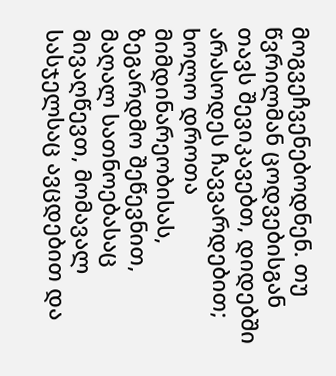მოგვეჩვენებოდნენ. თუ წვრილმან ცოდვებისგან თავს შევიკავებთ, დიდებში არასოდეს ჩავვარდებით; ხოლო დროთა მიმდინარეობისას, ზეგარდმო შეწევნით, მაღალ სათნოებასაც მივაღწევთ, მომავალ სასჯელსაც ავცდებით და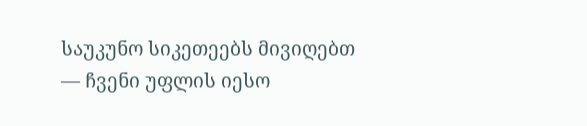საუკუნო სიკეთეებს მივიღებთ — ჩვენი უფლის იესო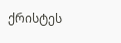ქრისტეს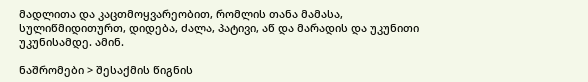მადლითა და კაცთმოყვარეობით, რომლის თანა მამასა, სულიწმიდითურთ, დიდება, ძალა, პატივი, აწ და მარადის და უკუნითი უკუნისამდე. ამინ.

ნაშრომები > შესაქმის წიგნის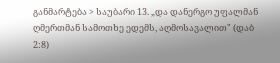განმარტება > საუბარი 13. „და დანერგო უფალმან ღმერთმან სამოთხე ედემს, აღმოსავალით" (დაბ 2:8)